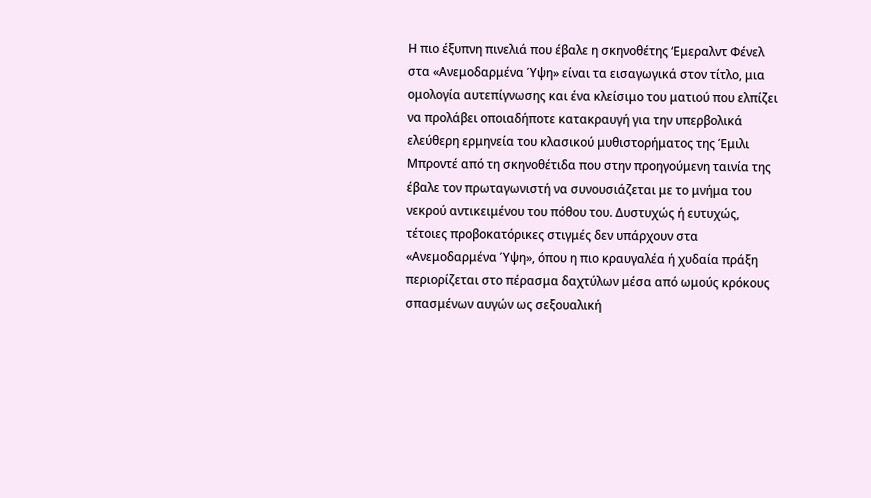Η πιο έξυπνη πινελιά που έβαλε η σκηνοθέτης ‘Εμεραλντ Φένελ στα «Ανεμοδαρμένα Ύψη» είναι τα εισαγωγικά στον τίτλο, μια ομολογία αυτεπίγνωσης και ένα κλείσιμο του ματιού που ελπίζει να προλάβει οποιαδήποτε κατακραυγή για την υπερβολικά ελεύθερη ερμηνεία του κλασικού μυθιστορήματος της Έμιλι Μπροντέ από τη σκηνοθέτιδα που στην προηγούμενη ταινία της έβαλε τον πρωταγωνιστή να συνουσιάζεται με το μνήμα του νεκρού αντικειμένου του πόθου του. Δυστυχώς ή ευτυχώς, τέτοιες προβοκατόρικες στιγμές δεν υπάρχουν στα «Ανεμοδαρμένα Ύψη», όπου η πιο κραυγαλέα ή χυδαία πράξη περιορίζεται στο πέρασμα δαχτύλων μέσα από ωμούς κρόκους σπασμένων αυγών ως σεξουαλική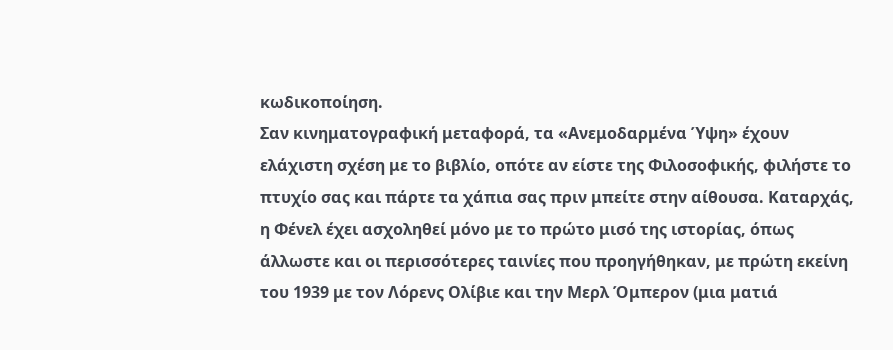κωδικοποίηση.
Σαν κινηματογραφική μεταφορά, τα «Ανεμοδαρμένα Ύψη» έχουν ελάχιστη σχέση με το βιβλίο, οπότε αν είστε της Φιλοσοφικής, φιλήστε το πτυχίο σας και πάρτε τα χάπια σας πριν μπείτε στην αίθουσα. Καταρχάς, η Φένελ έχει ασχοληθεί μόνο με το πρώτο μισό της ιστορίας, όπως άλλωστε και οι περισσότερες ταινίες που προηγήθηκαν, με πρώτη εκείνη του 1939 με τον Λόρενς Ολίβιε και την Μερλ Όμπερον (μια ματιά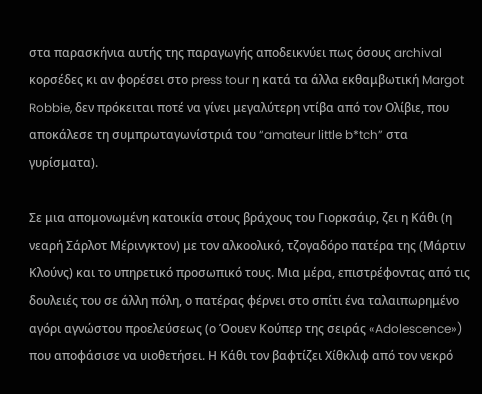στα παρασκήνια αυτής της παραγωγής αποδεικνύει πως όσους archival κορσέδες κι αν φορέσει στο press tour η κατά τα άλλα εκθαμβωτική Margot Robbie, δεν πρόκειται ποτέ να γίνει μεγαλύτερη ντίβα από τον Ολίβιε, που αποκάλεσε τη συμπρωταγωνίστριά του “amateur little b*tch” στα γυρίσματα).

Σε μια απομονωμένη κατοικία στους βράχους του Γιορκσάιρ, ζει η Κάθι (η νεαρή Σάρλοτ Μέρινγκτον) με τον αλκοολικό, τζογαδόρο πατέρα της (Μάρτιν Κλούνς) και το υπηρετικό προσωπικό τους. Μια μέρα, επιστρέφοντας από τις δουλειές του σε άλλη πόλη, ο πατέρας φέρνει στο σπίτι ένα ταλαιπωρημένο αγόρι αγνώστου προελεύσεως (ο Όουεν Κούπερ της σειράς «Adolescence») που αποφάσισε να υιοθετήσει. Η Κάθι τον βαφτίζει Χίθκλιφ από τον νεκρό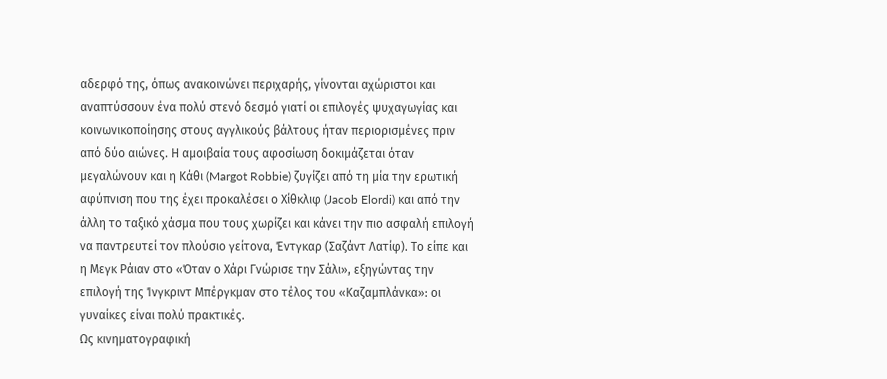αδερφό της, όπως ανακοινώνει περιχαρής, γίνονται αχώριστοι και αναπτύσσουν ένα πολύ στενό δεσμό γιατί οι επιλογές ψυχαγωγίας και κοινωνικοποίησης στους αγγλικούς βάλτους ήταν περιορισμένες πριν από δύο αιώνες. Η αμοιβαία τους αφοσίωση δοκιμάζεται όταν μεγαλώνουν και η Κάθι (Margot Robbie) ζυγίζει από τη μία την ερωτική αφύπνιση που της έχει προκαλέσει ο Χίθκλιφ (Jacob Elordi) και από την άλλη το ταξικό χάσμα που τους χωρίζει και κάνει την πιο ασφαλή επιλογή να παντρευτεί τον πλούσιο γείτονα, Έντγκαρ (Σαζάντ Λατίφ). Το είπε και η Μεγκ Ράιαν στο «Όταν ο Χάρι Γνώρισε την Σάλι», εξηγώντας την επιλογή της Ίνγκριντ Μπέργκμαν στο τέλος του «Καζαμπλάνκα»: οι γυναίκες είναι πολύ πρακτικές.
Ως κινηματογραφική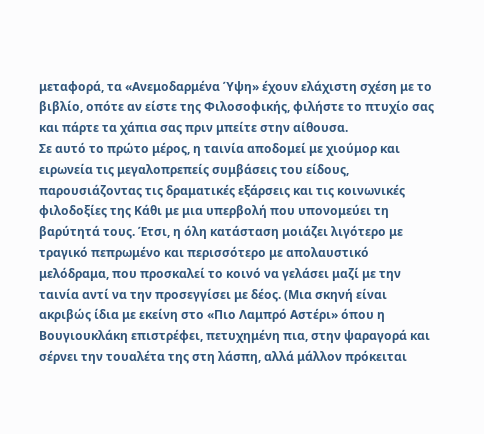μεταφορά, τα «Ανεμοδαρμένα Ύψη» έχουν ελάχιστη σχέση με το βιβλίο, οπότε αν είστε της Φιλοσοφικής, φιλήστε το πτυχίο σας και πάρτε τα χάπια σας πριν μπείτε στην αίθουσα.
Σε αυτό το πρώτο μέρος, η ταινία αποδομεί με χιούμορ και ειρωνεία τις μεγαλοπρεπείς συμβάσεις του είδους, παρουσιάζοντας τις δραματικές εξάρσεις και τις κοινωνικές φιλοδοξίες της Κάθι με μια υπερβολή που υπονομεύει τη βαρύτητά τους. Έτσι, η όλη κατάσταση μοιάζει λιγότερο με τραγικό πεπρωμένο και περισσότερο με απολαυστικό μελόδραμα, που προσκαλεί το κοινό να γελάσει μαζί με την ταινία αντί να την προσεγγίσει με δέος. (Μια σκηνή είναι ακριβώς ίδια με εκείνη στο «Πιο Λαμπρό Αστέρι» όπου η Βουγιουκλάκη επιστρέφει, πετυχημένη πια, στην ψαραγορά και σέρνει την τουαλέτα της στη λάσπη, αλλά μάλλον πρόκειται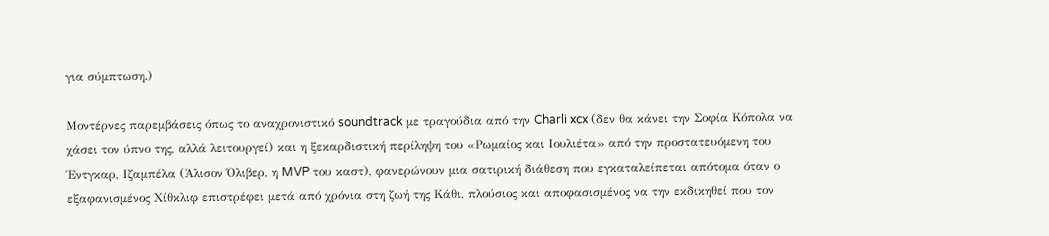για σύμπτωση.)

Μοντέρνες παρεμβάσεις όπως το αναχρονιστικό soundtrack με τραγούδια από την Charli xcx (δεν θα κάνει την Σοφία Κόπολα να χάσει τον ύπνο της, αλλά λειτουργεί) και η ξεκαρδιστική περίληψη του «Ρωμαίος και Ιουλιέτα» από την προστατευόμενη του Έντγκαρ, Ιζαμπέλα (Άλισον Όλιβερ, η MVP του καστ), φανερώνουν μια σατιρική διάθεση που εγκαταλείπεται απότομα όταν ο εξαφανισμένος Χίθκλιφ επιστρέφει μετά από χρόνια στη ζωή της Κάθι, πλούσιος και αποφασισμένος να την εκδικηθεί που τον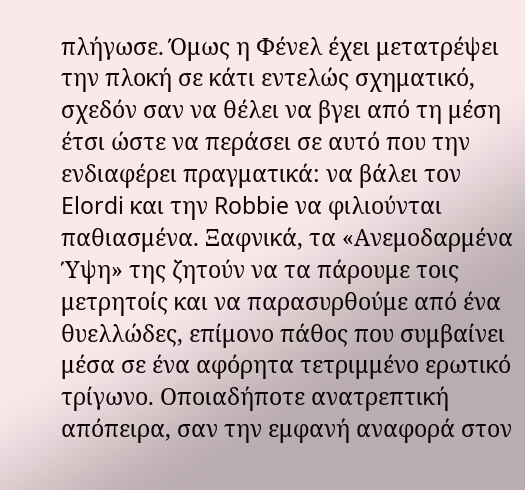πλήγωσε. Όμως η Φένελ έχει μετατρέψει την πλοκή σε κάτι εντελώς σχηματικό, σχεδόν σαν να θέλει να βγει από τη μέση έτσι ώστε να περάσει σε αυτό που την ενδιαφέρει πραγματικά: να βάλει τον Elordi και την Robbie να φιλιούνται παθιασμένα. Ξαφνικά, τα «Ανεμοδαρμένα Ύψη» της ζητούν να τα πάρουμε τοις μετρητοίς και να παρασυρθούμε από ένα θυελλώδες, επίμονο πάθος που συμβαίνει μέσα σε ένα αφόρητα τετριμμένο ερωτικό τρίγωνο. Οποιαδήποτε ανατρεπτική απόπειρα, σαν την εμφανή αναφορά στον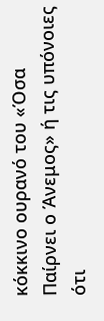κόκκινο ουρανό του «Όσα Παίρνει ο Άνεμος» ή τις υπόνοιες ότι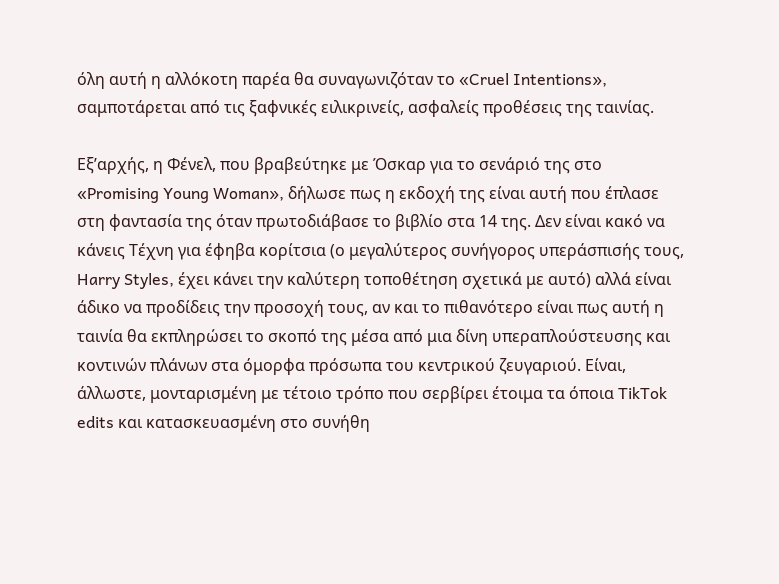όλη αυτή η αλλόκοτη παρέα θα συναγωνιζόταν το «Cruel Intentions», σαμποτάρεται από τις ξαφνικές ειλικρινείς, ασφαλείς προθέσεις της ταινίας.

Εξ’αρχής, η Φένελ, που βραβεύτηκε με Όσκαρ για το σενάριό της στο «Promising Young Woman», δήλωσε πως η εκδοχή της είναι αυτή που έπλασε στη φαντασία της όταν πρωτοδιάβασε το βιβλίο στα 14 της. Δεν είναι κακό να κάνεις Τέχνη για έφηβα κορίτσια (ο μεγαλύτερος συνήγορος υπεράσπισής τους, Harry Styles, έχει κάνει την καλύτερη τοποθέτηση σχετικά με αυτό) αλλά είναι άδικο να προδίδεις την προσοχή τους, αν και το πιθανότερο είναι πως αυτή η ταινία θα εκπληρώσει το σκοπό της μέσα από μια δίνη υπεραπλούστευσης και κοντινών πλάνων στα όμορφα πρόσωπα του κεντρικού ζευγαριού. Είναι, άλλωστε, μονταρισμένη με τέτοιο τρόπο που σερβίρει έτοιμα τα όποια TikTok edits και κατασκευασμένη στο συνήθη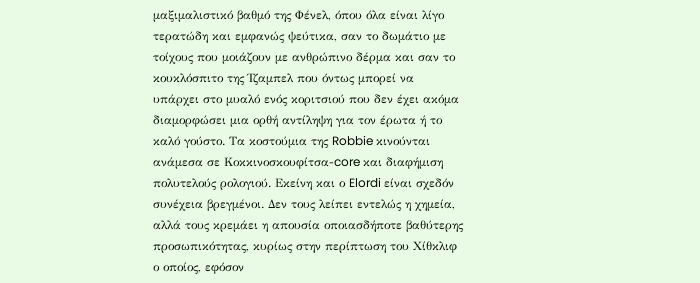μαξιμαλιστικό βαθμό της Φένελ, όπου όλα είναι λίγο τερατώδη και εμφανώς ψεύτικα, σαν το δωμάτιο με τοίχους που μοιάζουν με ανθρώπινο δέρμα και σαν το κουκλόσπιτο της Ίζαμπελ που όντως μπορεί να υπάρχει στο μυαλό ενός κοριτσιού που δεν έχει ακόμα διαμορφώσει μια ορθή αντίληψη για τον έρωτα ή το καλό γούστο. Τα κοστούμια της Robbie κινούνται ανάμεσα σε Κοκκινοσκουφίτσα-core και διαφήμιση πολυτελούς ρολογιού. Εκείνη και ο Elordi είναι σχεδόν συνέχεια βρεγμένοι. Δεν τους λείπει εντελώς η χημεία, αλλά τους κρεμάει η απουσία οποιασδήποτε βαθύτερης προσωπικότητας, κυρίως στην περίπτωση του Χίθκλιφ ο οποίος, εφόσον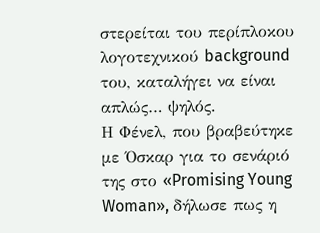στερείται του περίπλοκου λογοτεχνικού background του, καταλήγει να είναι απλώς… ψηλός.
Η Φένελ, που βραβεύτηκε με Όσκαρ για το σενάριό της στο «Promising Young Woman», δήλωσε πως η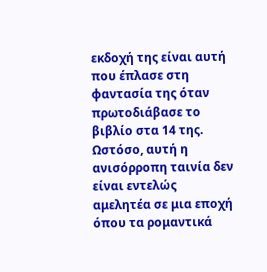εκδοχή της είναι αυτή που έπλασε στη φαντασία της όταν πρωτοδιάβασε το βιβλίο στα 14 της.
Ωστόσο, αυτή η ανισόρροπη ταινία δεν είναι εντελώς αμελητέα σε μια εποχή όπου τα ρομαντικά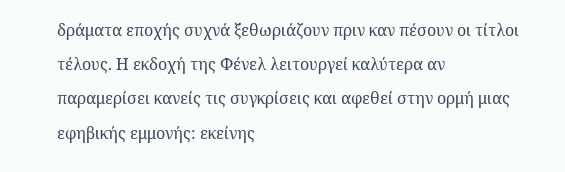δράματα εποχής συχνά ξεθωριάζουν πριν καν πέσουν οι τίτλοι τέλους. Η εκδοχή της Φένελ λειτουργεί καλύτερα αν παραμερίσει κανείς τις συγκρίσεις και αφεθεί στην ορμή μιας εφηβικής εμμονής: εκείνης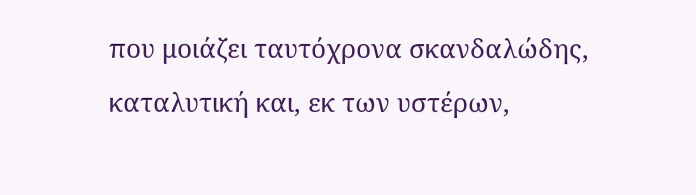που μοιάζει ταυτόχρονα σκανδαλώδης, καταλυτική και, εκ των υστέρων,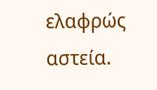ελαφρώς αστεία.